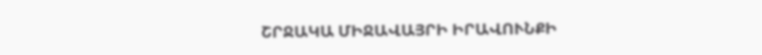ՇՐՋԱԿԱ ՄԻՋԱՎԱՅՐԻ ԻՐԱՎՈՒՆՔԻ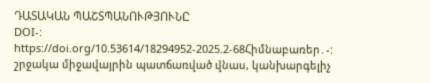ԴԱՏԱԿԱՆ ՊԱՇՏՊԱՆՈՒԹՅՈՒՆԸ
DOI-:
https://doi.org/10.53614/18294952-2025.2-68Հիմնաբառեր․-:
շրջակա միջավայրին պատճառված վնաս, կանխարգելիչ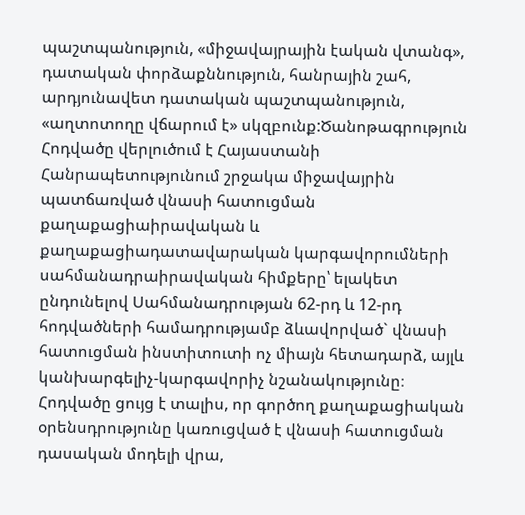պաշտպանություն, «միջավայրային էական վտանգ», դատական փորձաքննություն, հանրային շահ, արդյունավետ դատական պաշտպանություն, «աղտոտողը վճարում է» սկզբունք:Ծանոթագրություն
Հոդվածը վերլուծում է Հայաստանի Հանրապետությունում շրջակա միջավայրին պատճառված վնասի հատուցման քաղաքացիաիրավական և քաղաքացիադատավարական կարգավորումների սահմանադրաիրավական հիմքերը՝ ելակետ ընդունելով Սահմանադրության 62-րդ և 12-րդ հոդվածների համադրությամբ ձևավորված` վնասի հատուցման ինստիտուտի ոչ միայն հետադարձ, այլև կանխարգելիչ-կարգավորիչ նշանակությունը։
Հոդվածը ցույց է տալիս, որ գործող քաղաքացիական օրենսդրությունը կառուցված է վնասի հատուցման դասական մոդելի վրա,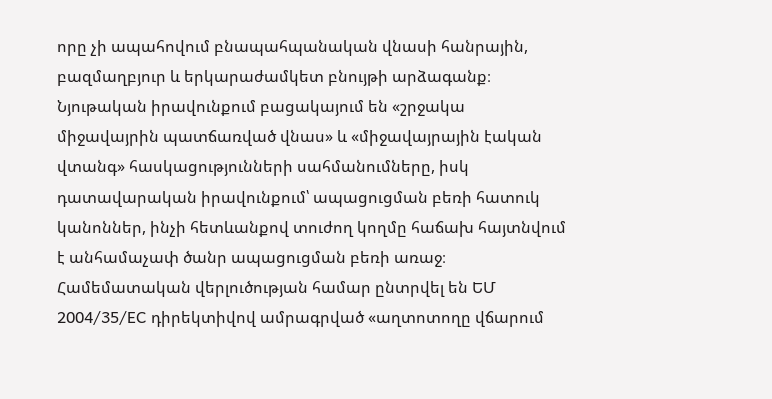որը չի ապահովում բնապահպանական վնասի հանրային, բազմաղբյուր և երկարաժամկետ բնույթի արձագանք։ Նյութական իրավունքում բացակայում են «շրջակա միջավայրին պատճառված վնաս» և «միջավայրային էական վտանգ» հասկացությունների սահմանումները, իսկ դատավարական իրավունքում՝ ապացուցման բեռի հատուկ կանոններ, ինչի հետևանքով տուժող կողմը հաճախ հայտնվում է անհամաչափ ծանր ապացուցման բեռի առաջ։
Համեմատական վերլուծության համար ընտրվել են ԵՄ 2004/35/EC դիրեկտիվով ամրագրված «աղտոտողը վճարում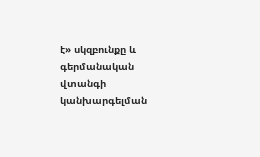է» սկզբունքը և գերմանական վտանգի կանխարգելման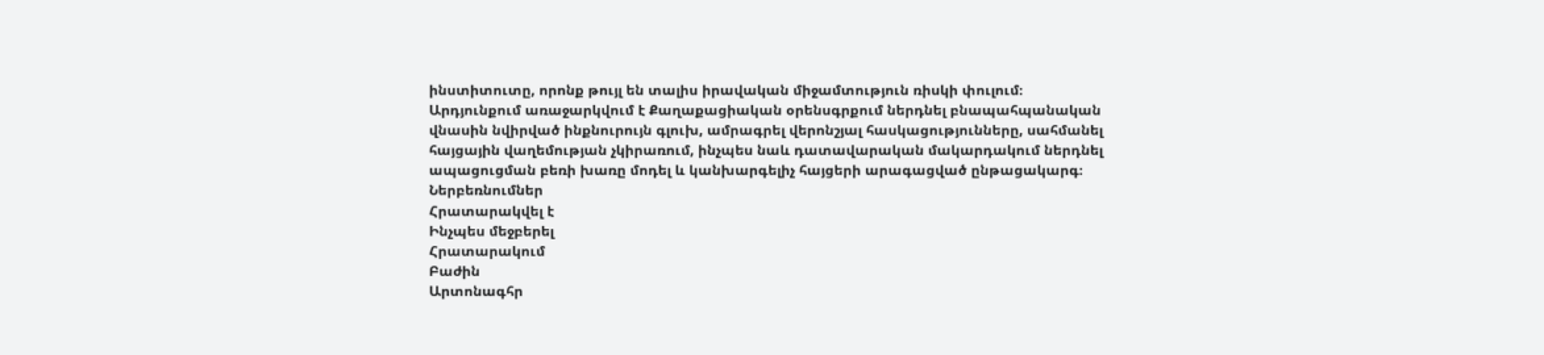ինստիտուտը, որոնք թույլ են տալիս իրավական միջամտություն ռիսկի փուլում։
Արդյունքում առաջարկվում է Քաղաքացիական օրենսգրքում ներդնել բնապահպանական վնասին նվիրված ինքնուրույն գլուխ, ամրագրել վերոնշյալ հասկացությունները, սահմանել հայցային վաղեմության չկիրառում, ինչպես նաև դատավարական մակարդակում ներդնել ապացուցման բեռի խառը մոդել և կանխարգելիչ հայցերի արագացված ընթացակարգ։
Ներբեռնումներ
Հրատարակվել է
Ինչպես մեջբերել
Հրատարակում
Բաժին
Արտոնագհր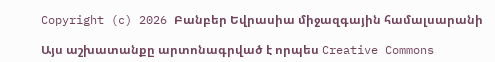Copyright (c) 2026 Բանբեր Եվրասիա միջազգային համալսարանի

Այս աշխատանքը արտոնագրված է որպես Creative Commons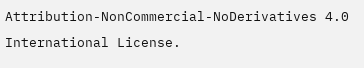Attribution-NonCommercial-NoDerivatives 4.0 International License.